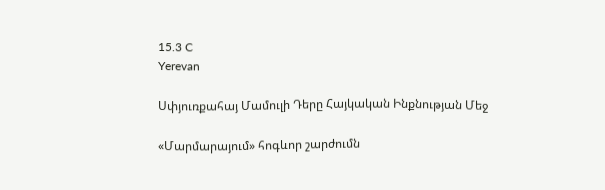15.3 C
Yerevan

Սփյուռքահայ Մամուլի Դերը Հայկական Ինքնության Մեջ

«Մարմարայում» հոգևոր շարժումն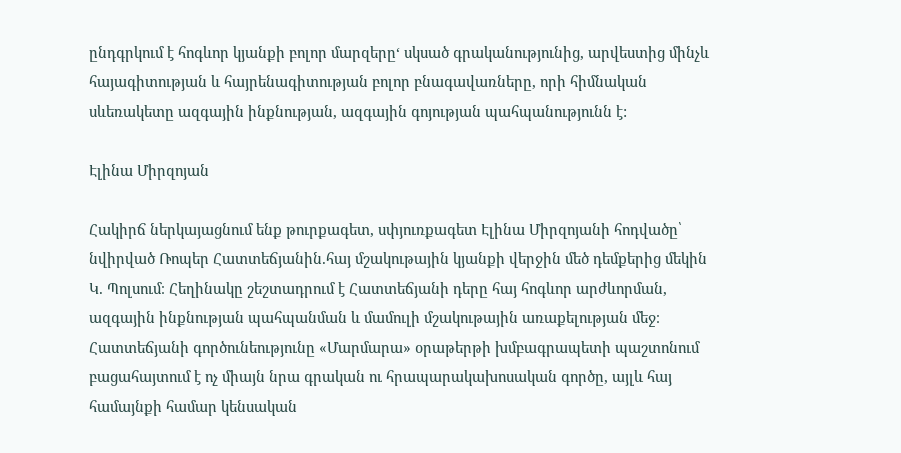ընդգրկում է հոգևոր կյանքի բոլոր մարզերը‘ սկսած գրականությունից, արվեստից մինչև հայագիտության և հայրենագիտության բոլոր բնագավառները, որի հիմնական սևեռակետը ազգային ինքնության, ազգային գոյության պահպանությունն է:

Էլինա Միրզոյան

Հակիրճ ներկայացնում ենք թուրքագետ, սփյուռքագետ Էլինա Միրզոյանի հոդվածը՝ նվիրված Ռոպեր Հատտեճյանին.հայ մշակութային կյանքի վերջին մեծ դեմքերից մեկին Կ. Պոլսում։ Հեղինակը շեշտադրում է Հատտեճյանի դերը հայ հոգևոր արժևորման, ազգային ինքնության պահպանման և մամուլի մշակութային առաքելության մեջ։ Հատտեճյանի գործունեությունը «Մարմարա» օրաթերթի խմբագրապետի պաշտոնում բացահայտում է ոչ միայն նրա գրական ու հրապարակախոսական գործը, այլև հայ համայնքի համար կենսական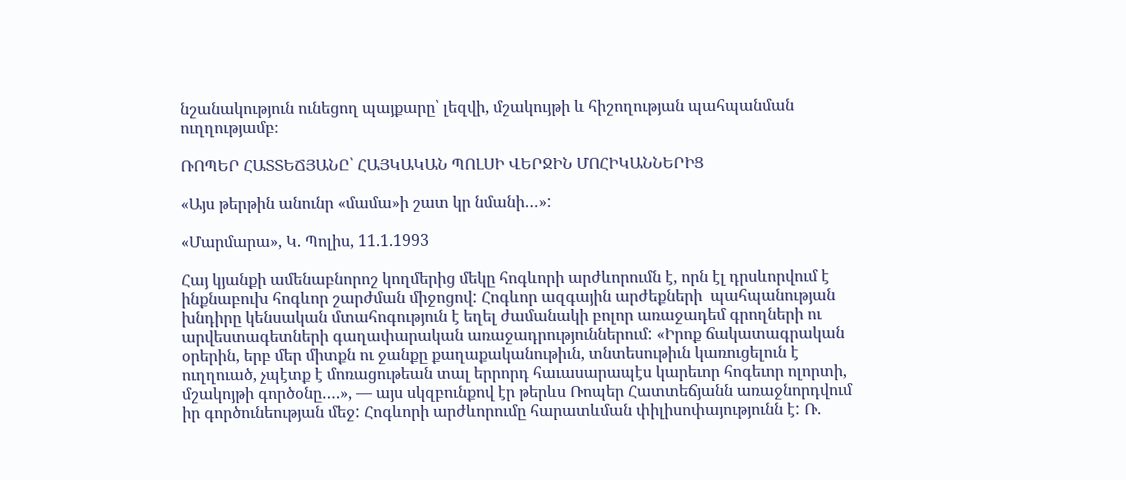նշանակություն ունեցող պայքարը՝ լեզվի, մշակույթի և հիշողության պահպանման ուղղությամբ։

ՌՈՊԵՐ ՀԱՏՏԵՃՅԱՆԸ՝ ՀԱՅԿԱԿԱՆ ՊՈԼՍԻ ՎԵՐՋԻՆ ՄՈՀԻԿԱՆՆԵՐԻՑ

«Այս թերթին անունր «մամա»ի շատ կր նմանի…»:

«Մարմարա», Կ. Պոլիս, 11.1.1993

Հայ կյանքի ամենաբնորոշ կողմերից մեկը հոգևորի արժևորումն է, որն էլ դրսևորվում է ինքնաբուխ հոգևոր շարժման միջոցով: Հոգևոր ազգային արժեքների  պահպանության խնդիրը կենսական մտահոգություն է եղել ժամանակի բոլոր առաջադեմ գրողների ու արվեստագետների գաղափարական առաջադրություններում: «Իրոք ճակատագրական օրերին, երբ մեր միտքն ու ջանքը քաղաքականութիւն, տնտեսութիւն կառուցելուն է ուղղուած, չպէտք է մոռացութեան տալ երրորդ հաւասարապէս կարեւոր հոգեւոր ոլորտի, մշակոյթի գործօնը….», — այս սկզբունքով էր թերևս Ռոպեր Հատտեճյանն առաջնորդվում իր գործունեության մեջ: Հոգևորի արժևորումը հարատևման փիլիսոփայությունն է: Ռ.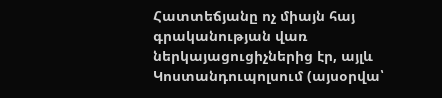Հատտեճյանը ոչ միայն հայ գրականության վառ ներկայացուցիչներից էր, այլև Կոստանդուպոլսում (այսօրվա՝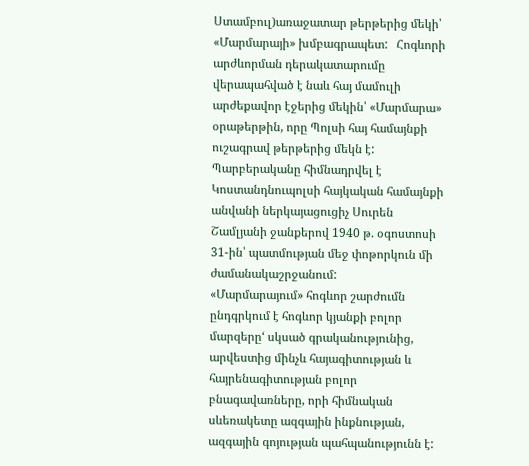Ստամբուլ)առաջատար թերթերից մեկի՝ «Մարմարայի» խմբագրապետ:   Հոգևորի արժևորման դերակատարումը վերապահված է նաև հայ մամուլի արժեքավոր էջերից մեկին՝ «Մարմարա» օրաթերթին, որը Պոլսի հայ համայնքի ուշագրավ թերթերից մեկն է: Պարբերականը հիմնադրվել է Կոստանդնուպոլսի հայկական համայնքի անվանի ներկայացուցիչ Սուրեն Շամլյանի ջանքերով 1940 թ. օգոստոսի 31-ին՝ պատմության մեջ փոթորկուն մի ժամանակաշրջանում:         «Մարմարայում» հոգևոր շարժումն ընդգրկում է հոգևոր կյանքի բոլոր մարզերը‘ սկսած գրականությունից, արվեստից մինչև հայագիտության և հայրենագիտության բոլոր բնագավառները, որի հիմնական սևեռակետը ազգային ինքնության, ազգային գոյության պահպանությունն է: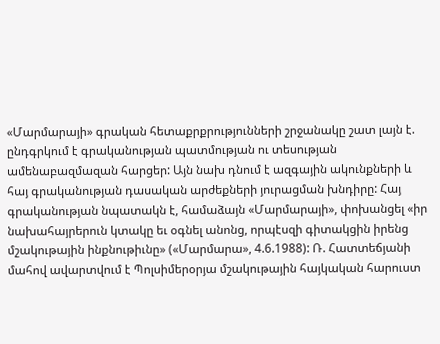«Մարմարայի» գրական հետաքրքրությունների շրջանակը շատ լայն է. ընդգրկում է գրականության պատմության ու տեսության ամենաբազմազան հարցեր: Այն նախ դնում է ազգային ակունքների և հայ գրականության դասական արժեքների յուրացման խնդիրը: Հայ գրականության նպատակն է, համաձայն «Մարմարայի», փոխանցել «իր նախահայրերուն կտակը եւ օգնել անոնց, որպէսզի գիտակցին իրենց մշակութային ինքնութիւնը» («Մարմարա», 4.6.1988): Ռ. Հատտեճյանի մահով ավարտվում է Պոլսիմերօրյա մշակութային հայկական հարուստ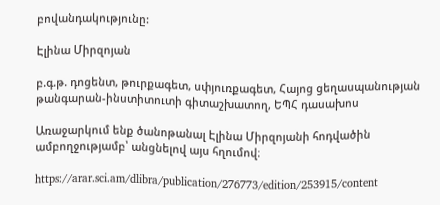բովանդակությունը:

Էլինա Միրզոյան

բ.գ.թ. դոցենտ, թուրքագետ, սփյուռքագետ, Հայոց ցեղասպանության թանգարան-ինստիտուտի գիտաշխատող, ԵՊՀ դասախոս

Առաջարկում ենք ծանոթանալ Էլինա Միրզոյանի հոդվածին ամբողջությամբ՝ անցնելով այս հղումով։

https://arar.sci.am/dlibra/publication/276773/edition/253915/content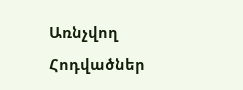Առնչվող Հոդվածներ